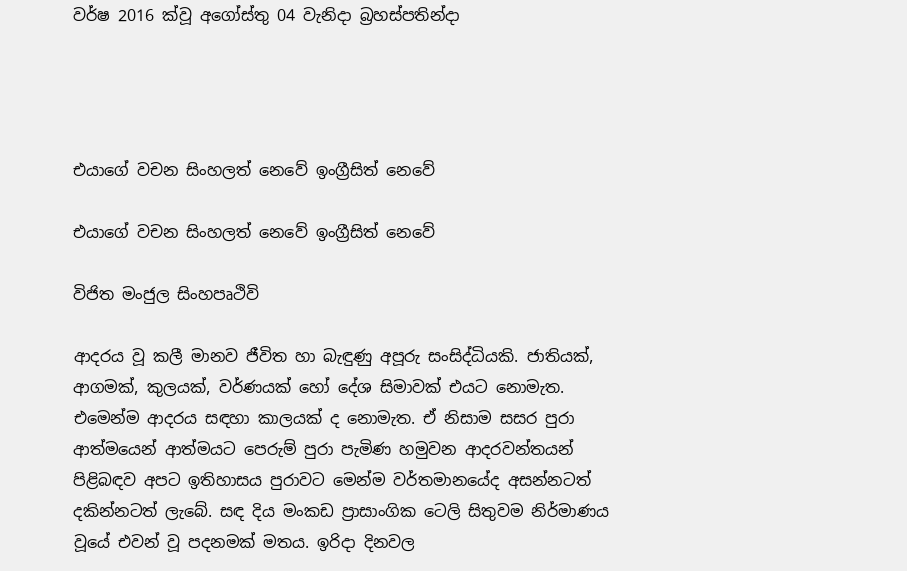වර්ෂ 2016 ක්වූ අගෝස්තු 04 වැනිදා බ්‍රහස්පතින්දා




එයාගේ වචන සිංහලත් නෙවේ ඉංග්‍රීසිත් නෙවේ

එයාගේ වචන සිංහලත් නෙවේ ඉංග්‍රීසිත් නෙවේ

විජිත මංජුල සිංහපෘථිවි

ආදරය වූ කලී මානව ජීවිත හා බැඳුණු අපූරු සංසිද්ධියකි. ජාතියක්, ආගමක්, කුලයක්, වර්ණයක් හෝ දේශ සිමාවක් එයට නොමැත. එමෙන්ම ආදරය සඳහා කාලයක් ද නොමැත. ඒ නිසාම සසර පුරා ආත්මයෙන් ආත්මයට පෙරුම් පුරා පැමිණ හමුවන ආදරවන්තයන් පිළිබඳව අපට ඉතිහාසය පුරාවට මෙන්ම වර්තමානයේද අසන්නටත් දකින්නටත් ලැබේ. සඳ දිය මංකඩ ප්‍රාසාංගික ටෙලි සිතුවම නිර්මාණය වූයේ එවන් වූ පදනමක් මතය. ඉරිදා දිනවල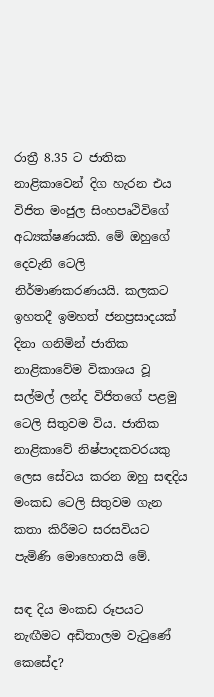රාත්‍රී 8.35 ට ජාතික නාළිකාවෙන් දිග හැරන එය විජිත මංජුල සිංහපෘථිවිගේ අධ්‍යක්ෂණයකි. මේ ඔහුගේ දෙවැනි ටෙලි නිර්මාණකරණයයි. කලකට ඉහතදී ඉමහත් ජනප්‍රසාදයක් දිනා ගනිමින් ජාතික නාළිකාවේම විකාශය වූ සල්මල් ලන්ද විජිතගේ පළමු ටෙලි සිතුවම විය. ජාතික නාළිකාවේ නිෂ්පාදකවරයකු ලෙස සේවය කරන ඔහු සඳදිය මංකඩ ටෙලි සිතුවම ගැන කතා කිරීමට සරසවියට පැමිණි මොහොතයි මේ.

සඳ දිය මංකඩ රූපයට නැඟීමට අඩිතාලම වැටුණේ කෙසේද?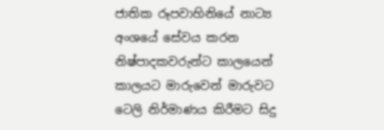ජාතික රූපවාහිනියේ නාට්‍ය අංශයේ සේවය කරන නිෂ්පාදකවරුන්ට කාලයෙන් කාලයට මාරුවෙන් මාරුවට ටෙලි නිර්මාණය කිරීමට සිදු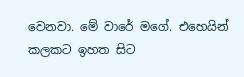වෙනවා. මේ වාරේ මගේ. එහෙයින් කලකට ඉහත සිට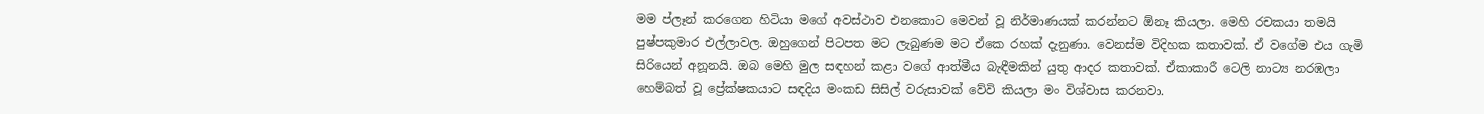මම ප්ලෑන් කරගෙන හිටියා මගේ අවස්ථාව එනකොට මෙවන් වූ නිර්මාණයක් කරන්නට ඕනෑ කියලා. මෙහි රචකයා තමයි පුෂ්පකුමාර එල්ලාවල. ඔහුගෙන් පිටපත මට ලැබුණම මට ඒකෙ රහක් දැනුණා. වෙනස්ම විදිහක කතාවක්. ඒ වගේම එය ගැමි සිරියෙන් අනූනයි. ඔබ මෙහි මුල සඳහන් කළා වගේ ආත්මීය බැඳීමකින් යුතු ආදර කතාවක්. ඒකාකාරී ටෙලි නාට්‍ය නරඹලා හෙම්බත් වූ ප්‍රේක්ෂකයාට සඳදිය මංකඩ සිසිල් වරුසාවක් වේවි කියලා මං විශ්වාස කරනවා.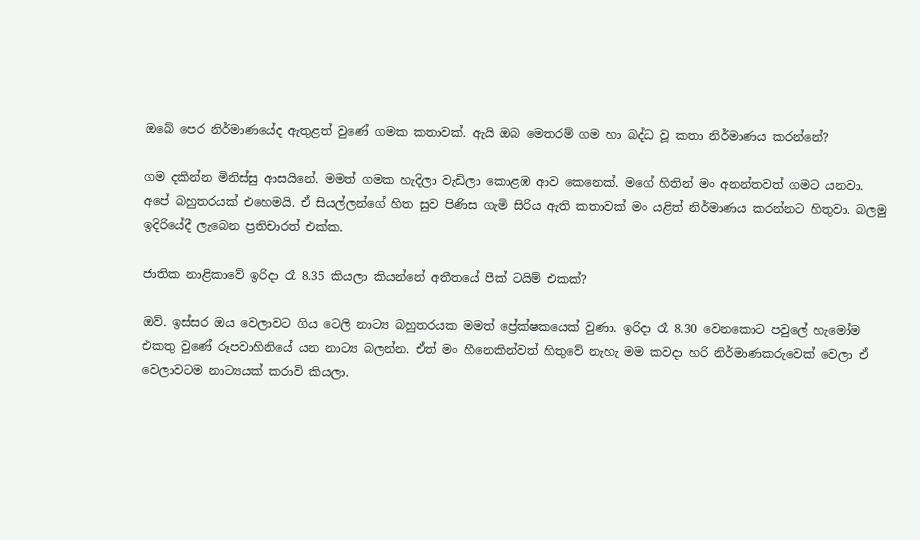ඔබේ පෙර නිර්මාණයේද ඇතුළත් වුණේ ගමක කතාවක්. ඇයි ඔබ මෙතරම් ගම හා බද්ධ වූ කතා නිර්මාණය කරන්නේ?

ගම දකින්න මිනිස්සු ආසයිනේ. මමත් ගමක හැදිලා වැඩිලා කොළඹ ආව කෙනෙක්. මගේ හිතින් මං අනන්තවත් ගමට යනවා. අපේ බහුතරයක් එහෙමයි. ඒ සියල්ලන්ගේ හිත සුව පිණිස ගැමි සිරිය ඇති කතාවක් මං යළිත් නිර්මාණය කරන්නට හිතුවා. බලමු ඉදිරියේදී ලැබෙන ප්‍රතිචාරත් එක්ක.

ජාතික නාළිකාවේ ඉරිදා රෑ 8.35 කියලා කියන්නේ අතීතයේ පීක් ටයිම් එකක්?

ඔව්. ඉස්සර ඔය වෙලාවට ගිය ටෙලි නාට්‍ය බහුතරයක මමත් ප්‍රේක්ෂකයෙක් වුණා. ඉරිදා රෑ 8.30 වෙනකොට පවුලේ හැමෝම එකතු වුණේ රූපවාහිනියේ යන නාට්‍ය බලන්න. ඒත් මං හීනෙකින්වත් හිතුවේ නැහැ මම කවදා හරි නිර්මාණකරුවෙක් වෙලා ඒ වෙලාවටම නාට්‍යයක් කරාවි කියලා.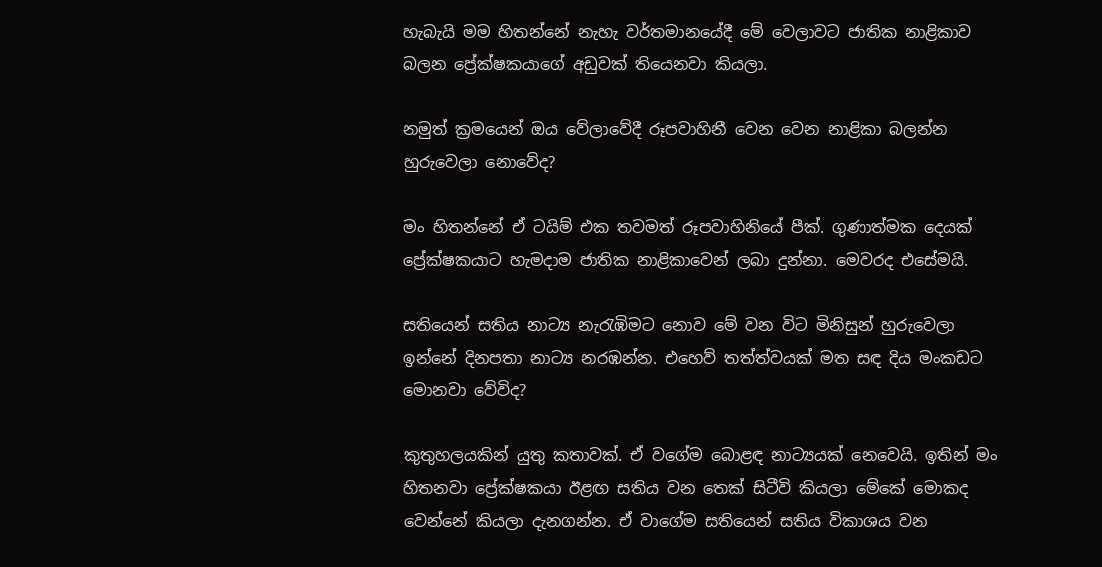හැබැයි මම හිතන්නේ නැහැ වර්තමානයේදී මේ වෙලාවට ජාතික නාළිකාව බලන ප්‍රේක්ෂකයාගේ අඩුවක් තියෙනවා කියලා.

නමුත් ක්‍රමයෙන් ඔය වේලාවේදී රූපවාහිනී වෙන වෙන නාළිකා බලන්න හුරුවෙලා නොවේද?

මං හිතන්නේ ඒ ටයිම් එක තවමත් රූපවාහිනියේ පීක්. ගුණාත්මක දෙයක් ප්‍රේක්ෂකයාට හැමදාම ජාතික නාළිකාවෙන් ලබා දුන්නා. මෙවරද එසේමයි.

සතියෙන් සතිය නාට්‍ය නැරැඹිමට නොව මේ වන විට මිනිසුන් හුරුවෙලා ඉන්නේ දිනපතා නාට්‍ය නරඹන්න. එහෙව් තත්ත්වයක් මත සඳ දිය මංකඩට මොනවා වේවිද?

කුතුහලයකින් යුතු කතාවක්. ඒ වගේම බොළඳ නාට්‍යයක් නෙවෙයි. ඉතින් මං හිතනවා ප්‍රේක්ෂකයා ඊළඟ සතිය වන තෙක් සිටීවි කියලා මේකේ මොකද වෙන්නේ කියලා දැනගන්න. ඒ වාගේම සතියෙන් සතිය විකාශය වන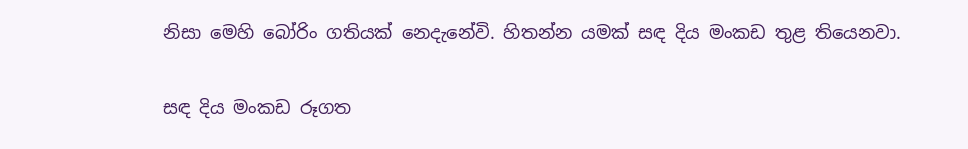නිසා මෙහි බෝරිං ගතියක් නෙදැනේවි. හිතන්න යමක් සඳ දිය මංකඩ තුළ තියෙනවා.

සඳ දිය මංකඩ රූගත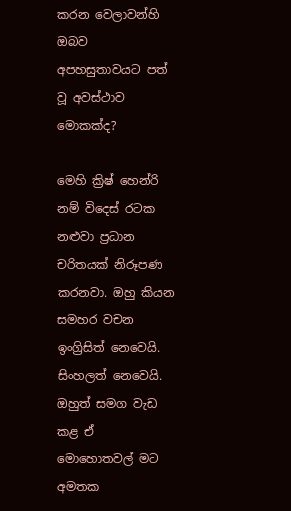කරන වෙලාවන්හි ඔබව අපහසුතාවයට පත් වූ අවස්ථාව මොකක්ද?

මෙහි ක්‍රිෂ් හෙන්රි නම් විදෙස් රටක නළුවා ප්‍රධාන චරිතයක් නිරූපණ කරනවා. ඔහු කියන සමහර වචන ඉංග්‍රිසිත් නෙවෙයි. සිංහලත් නෙවෙයි. ඔහුත් සමග වැඩ කළ ඒ මොහොතවල් මට අමතක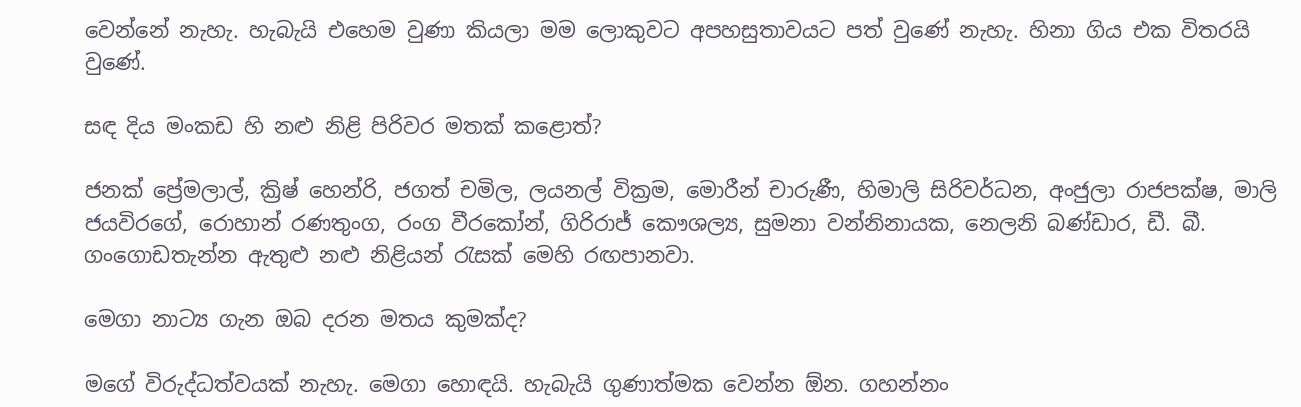වෙන්නේ නැහැ. හැබැයි එහෙම වුණා කියලා මම ලොකුවට අපහසුතාවයට පත් වුණේ නැහැ. හිනා ගිය එක විතරයි වුණේ.

සඳ දිය මංකඩ හි නළු නිළි පිරිවර මතක් කළොත්?

ජනක් ප්‍රේමලාල්, ක්‍රිෂ් හෙන්රි, ජගත් චමිල, ලයනල් වික්‍රම, මොරීන් චාරුණී, හිමාලි සිරිවර්ධන, අංජුලා රාජපක්ෂ, මාලි ජයවිරගේ, රොහාන් රණතුංග, රංග වීරකෝන්, ගිරිරාජ් කෞශල්‍ය, සුමනා වන්නිනායක, නෙලනි බණ්ඩාර, ඩී. බී. ගංගොඩතැන්න ඇතුළු නළු නිළියන් රැසක් මෙහි රඟපානවා.

මෙගා නාට්‍ය ගැන ඔබ දරන මතය කුමක්ද?

මගේ විරුද්ධත්වයක් නැහැ. මෙගා හොඳයි. හැබැයි ගුණාත්මක වෙන්න ඕන. ගහන්නං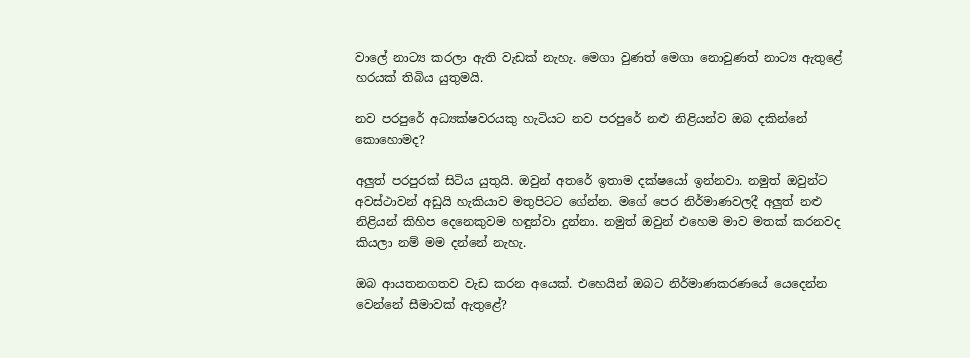වාලේ නාට්‍ය කරලා ඇති වැඩක් නැහැ. මෙගා වුණත් මෙගා නොවුණත් නාට්‍ය ඇතුළේ හරයක් තිබිය යුතුමයි.

නව පරපුරේ අධ්‍යක්ෂවරයකු හැටියට නව පරපුරේ නළු නිළියන්ව ඔබ දකින්නේ කොහොමද?

අලුත් පරපුරක් සිටිය යුතුයි. ඔවුන් අතරේ ඉතාම දක්ෂයෝ ඉන්නවා. නමුත් ඔවුන්ට අවස්ථාවන් අඩුයි හැකියාව මතුපිටට ගේන්න. මගේ පෙර නිර්මාණවලදී අලුත් නළු නිළියන් කිහිප දෙනෙකුවම හඳුන්වා දුන්නා. නමුත් ඔවුන් එහෙම මාව මතක් කරනවද කියලා නම් මම දන්නේ නැහැ.

ඔබ ආයතනගතව වැඩ කරන අයෙක්. එහෙයින් ඔබට නිර්මාණකරණයේ යෙදෙන්න වෙන්නේ සීමාවක් ඇතුළේ?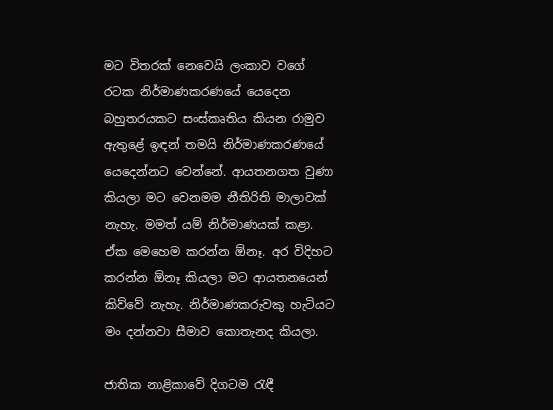මට විතරක් නෙවෙයි ලංකාව වගේ රටක නිර්මාණකරණයේ යෙදෙන බහුතරයකට සංස්කෘතිය කියන රාමුව ඇතුළේ ඉඳන් තමයි නිර්මාණකරණයේ යෙදෙන්නට වෙන්නේ. ආයතනගත වුණා කියලා මට වෙනමම නීතිරිති මාලාවක් නැහැ. මමත් යම් නිර්මාණයක් කළා. ඒක මෙහෙම කරන්න ඕනෑ. අර විදිහට කරන්න ඕනෑ කියලා මට ආයතනයෙන් කිව්වේ නැහැ. නිර්මාණකරුවකු හැටියට මං දන්නවා සීමාව කොතැනද කියලා.

ජාතික නාළිකාවේ දිගටම රැඳී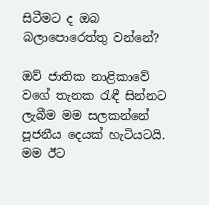සිටීමට ද ඔබ බලාපොරෙත්තු වන්නේ?

ඔව් ජාතික නාළිකාවේ වගේ තැනක රැඳී සින්නට ලැබීම මම සලකන්නේ පූජනීය දෙයක් හැටියටයි. මම ඊට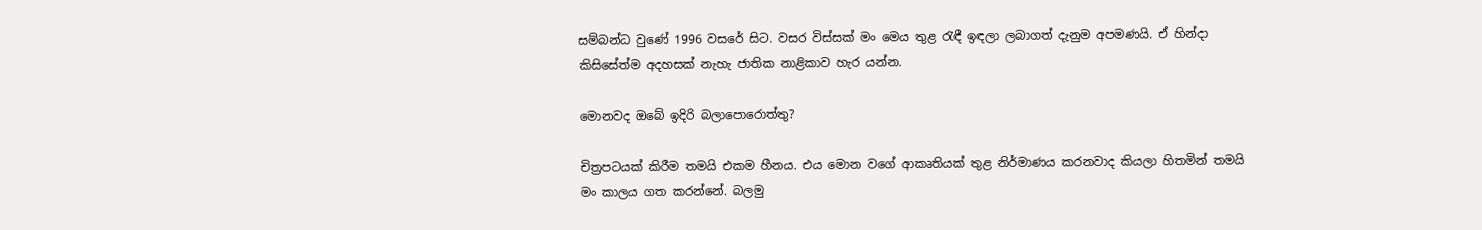සම්බන්ධ වුණේ 1996 වසරේ සිට. වසර විස්සක් මං මෙය තුළ රැඳී ඉඳලා ලබාගත් දැනුම අපමණයි. ඒ හින්දා කිසිසේත්ම අදහසක් නැහැ ජාතික නාළිකාව හැර යන්න.

මොනවද ඔබේ ඉදිරි බලාපොරොත්තු?

චිත්‍රපටයක් කිරීම තමයි එකම හීනය. එය මොන වගේ ආකෘතියක් තුළ නිර්මාණය කරනවාද කියලා හිතමින් තමයි මං කාලය ගත කරන්නේ. බලමු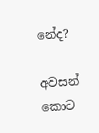නේද?

අවසන් කොට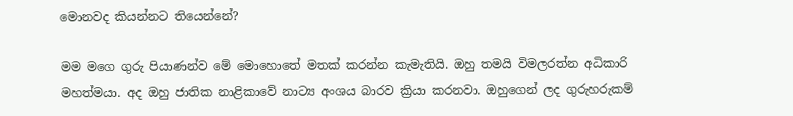මොනවද කියන්නට තියෙන්නේ?

මම මගෙ ගුරු පියාණන්ව මේ මොහොතේ මතක් කරන්න කැමැතියි. ඔහු තමයි විමලරත්න අධිකාරි මහත්මයා. අද ඔහු ජාතික නාළිකාවේ නාට්‍ය අංශය බාරව ක්‍රියා කරනවා. ඔහුගෙන් ලද ගුරුහරුකම්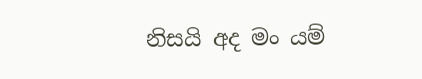නිසයි අද මං යම්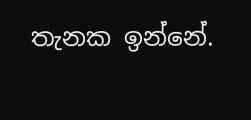තැනක ඉන්නේ.